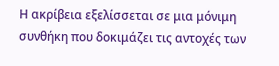Η ακρίβεια εξελίσσεται σε μια μόνιμη συνθήκη που δοκιμάζει τις αντοχές των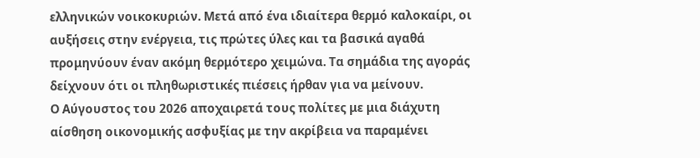ελληνικών νοικοκυριών. Μετά από ένα ιδιαίτερα θερμό καλοκαίρι, οι αυξήσεις στην ενέργεια, τις πρώτες ύλες και τα βασικά αγαθά προμηνύουν έναν ακόμη θερμότερο χειμώνα. Τα σημάδια της αγοράς δείχνουν ότι οι πληθωριστικές πιέσεις ήρθαν για να μείνουν.
Ο Αύγουστος του 2026 αποχαιρετά τους πολίτες με μια διάχυτη αίσθηση οικονομικής ασφυξίας με την ακρίβεια να παραμένει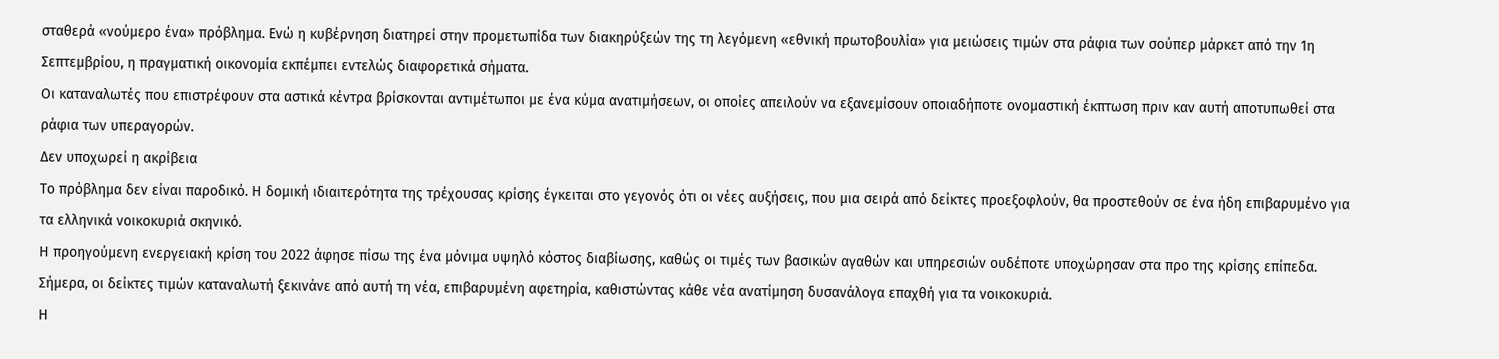σταθερά «νούμερο ένα» πρόβλημα. Ενώ η κυβέρνηση διατηρεί στην προμετωπίδα των διακηρύξεών της τη λεγόμενη «εθνική πρωτοβουλία» για μειώσεις τιμών στα ράφια των σούπερ μάρκετ από την 1η Σεπτεμβρίου, η πραγματική οικονομία εκπέμπει εντελώς διαφορετικά σήματα.
Οι καταναλωτές που επιστρέφουν στα αστικά κέντρα βρίσκονται αντιμέτωποι με ένα κύμα ανατιμήσεων, οι οποίες απειλούν να εξανεμίσουν οποιαδήποτε ονομαστική έκπτωση πριν καν αυτή αποτυπωθεί στα ράφια των υπεραγορών.
Δεν υποχωρεί η ακρίβεια
Το πρόβλημα δεν είναι παροδικό. Η δομική ιδιαιτερότητα της τρέχουσας κρίσης έγκειται στο γεγονός ότι οι νέες αυξήσεις, που μια σειρά από δείκτες προεξοφλούν, θα προστεθούν σε ένα ήδη επιβαρυμένο για τα ελληνικά νοικοκυριά σκηνικό.
Η προηγούμενη ενεργειακή κρίση του 2022 άφησε πίσω της ένα μόνιμα υψηλό κόστος διαβίωσης, καθώς οι τιμές των βασικών αγαθών και υπηρεσιών ουδέποτε υποχώρησαν στα προ της κρίσης επίπεδα. Σήμερα, οι δείκτες τιμών καταναλωτή ξεκινάνε από αυτή τη νέα, επιβαρυμένη αφετηρία, καθιστώντας κάθε νέα ανατίμηση δυσανάλογα επαχθή για τα νοικοκυριά.
Η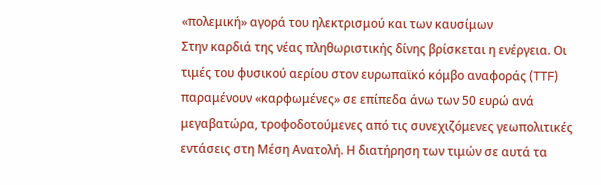«πολεμική» αγορά του ηλεκτρισμού και των καυσίμων
Στην καρδιά της νέας πληθωριστικής δίνης βρίσκεται η ενέργεια. Οι τιμές του φυσικού αερίου στον ευρωπαϊκό κόμβο αναφοράς (TTF) παραμένουν «καρφωμένες» σε επίπεδα άνω των 50 ευρώ ανά μεγαβατώρα, τροφοδοτούμενες από τις συνεχιζόμενες γεωπολιτικές εντάσεις στη Μέση Ανατολή. Η διατήρηση των τιμών σε αυτά τα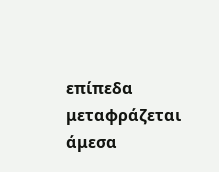επίπεδα μεταφράζεται άμεσα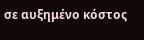σε αυξημένο κόστος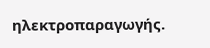ηλεκτροπαραγωγής.